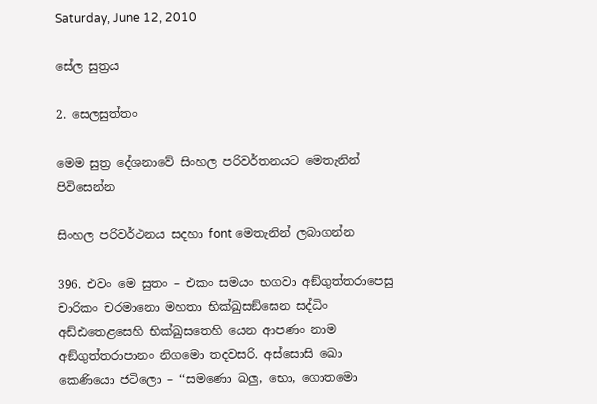Saturday, June 12, 2010

සේල සුත්‍රය

2. සෙලසුත්‌තං

මෙම සුත්‍ර දේශනාවේ සිංහල පරිවර්තනයට මෙතැනින් පිවිසෙන්න

සිංහල පරිවර්ථනය සදහා ‍font මෙතැනින් ලබාගන්න

396. එවං මෙ සුතං – එකං සමයං භගවා අඞ්‌ගුත්‌තරාපෙසු චාරිකං චරමානො මහතා භික්‌ඛුසඞ්‌ඝෙන සද්‌ධිං අඩ්‌ඪතෙළසෙහි භික්‌ඛුසතෙහි යෙන ආපණං නාම අඞ්‌ගුත්‌තරාපානං නිගමො තදවසරි. අස්‌සොසි ඛො කෙණියො ජටිලො – ‘‘සමණො ඛලු, භො, ගොතමො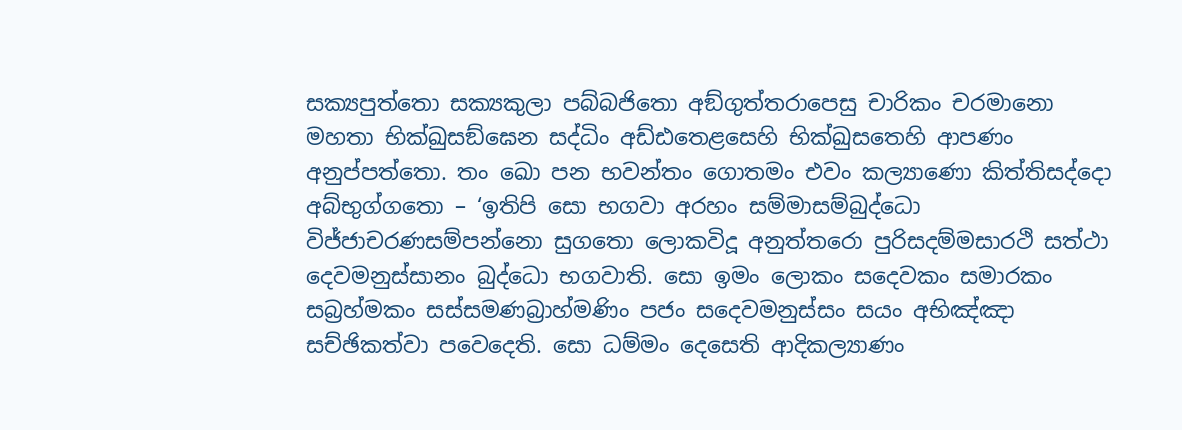සක්‍යපුත්‌තො සක්‍යකුලා පබ්‌බජිතො අඞ්‌ගුත්‌තරාපෙසු චාරිකං චරමානො මහතා භික්‌ඛුසඞ්‌ඝෙන සද්‌ධිං අඩ්‌ඪතෙළසෙහි භික්‌ඛුසතෙහි ආපණං අනුප්‌පත්‌තො. තං ඛො පන භවන්‌තං ගොතමං එවං කල්‍යාණො කිත්‌තිසද්‌දො අබ්‌භුග්‌ගතො – ‘ඉතිපි සො භගවා අරහං සම්‌මාසම්‌බුද්‌ධො විජ්‌ජාචරණසම්‌පන්‌නො සුගතො ලොකවිදූ අනුත්‌තරො පුරිසදම්‌මසාරථි සත්‌ථා දෙවමනුස්‌සානං බුද්‌ධො භගවාති. සො ඉමං ලොකං සදෙවකං සමාරකං සබ්‍රහ්‌මකං සස්‌සමණබ්‍රාහ්‌මණිං පජං සදෙවමනුස්‌සං සයං අභිඤ්‌ඤා සච්‌ඡිකත්‌වා පවෙදෙති. සො ධම්‌මං දෙසෙති ආදිකල්‍යාණං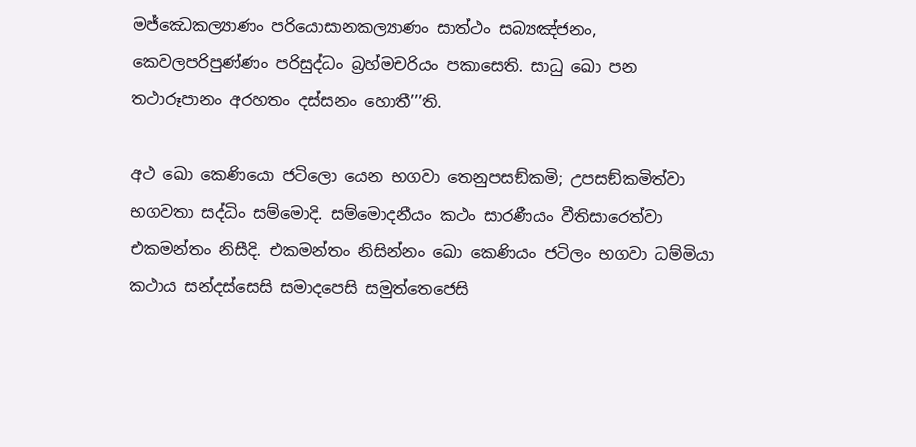මජ්‌ඣෙකල්‍යාණං පරියොසානකල්‍යාණං සාත්‌ථං සබ්‍යඤ්‌ජනං, කෙවලපරිපුණ්‌ණං පරිසුද්‌ධං බ්‍රහ්‌මචරියං පකාසෙති. සාධු ඛො පන තථාරූපානං අරහතං දස්‌සනං හොතී’’’ති.

අථ ඛො කෙණියො ජටිලො යෙන භගවා තෙනුපසඞ්‌කමි; උපසඞ්‌කමිත්‌වා භගවතා සද්‌ධිං සම්‌මොදි. සම්‌මොදනීයං කථං සාරණීයං වීතිසාරෙත්‌වා එකමන්‌තං නිසීදි. එකමන්‌තං නිසින්‌නං ඛො කෙණියං ජටිලං භගවා ධම්‌මියා කථාය සන්‌දස්‌සෙසි සමාදපෙසි සමුත්‌තෙජෙසි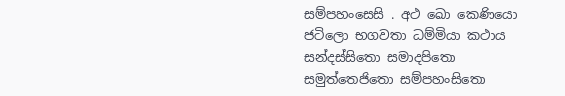සම්‌පහංසෙසි . අථ ඛො කෙණියො ජටිලො භගවතා ධම්‌මියා කථාය සන්‌දස්‌සිතො සමාදපිතො සමුත්‌තෙජිතො සම්‌පහංසිතො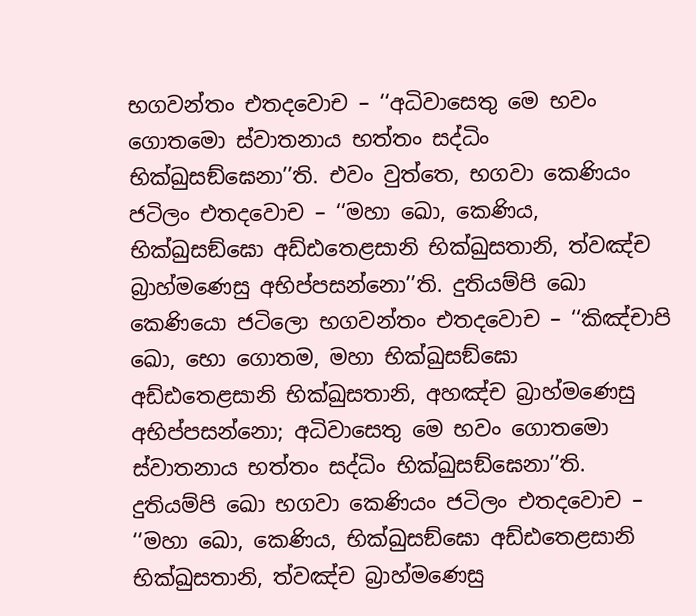භගවන්‌තං එතදවොච – ‘‘අධිවාසෙතු මෙ භවං ගොතමො ස්‌වාතනාය භත්‌තං සද්‌ධිං භික්‌ඛුසඞ්‌ඝෙනා’’ති. එවං වුත්‌තෙ, භගවා කෙණියං ජටිලං එතදවොච – ‘‘මහා ඛො, කෙණිය, භික්‌ඛුසඞ්‌ඝො අඩ්‌ඪතෙළසානි භික්‌ඛුසතානි, ත්‌වඤ්‌ච බ්‍රාහ්‌මණෙසු අභිප්‌පසන්‌නො’’ති. දුතියම්‌පි ඛො කෙණියො ජටිලො භගවන්‌තං එතදවොච – ‘‘කිඤ්‌චාපි ඛො, භො ගොතම, මහා භික්‌ඛුසඞ්‌ඝො අඩ්‌ඪතෙළසානි භික්‌ඛුසතානි, අහඤ්‌ච බ්‍රාහ්‌මණෙසු අභිප්‌පසන්‌නො; අධිවාසෙතු මෙ භවං ගොතමො ස්‌වාතනාය භත්‌තං සද්‌ධිං භික්‌ඛුසඞ්‌ඝෙනා’’ති. දුතියම්‌පි ඛො භගවා කෙණියං ජටිලං එතදවොච – ‘‘මහා ඛො, කෙණිය, භික්‌ඛුසඞ්‌ඝො අඩ්‌ඪතෙළසානි භික්‌ඛුසතානි, ත්‌වඤ්‌ච බ්‍රාහ්‌මණෙසු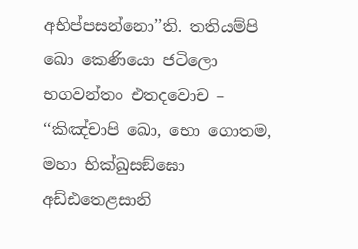අභිප්‌පසන්‌නො’’ති. තතියම්‌පි ඛො කෙණියො ජටිලො භගවන්‌තං එතදවොච – ‘‘කිඤ්‌චාපි ඛො, භො ගොතම, මහා භික්‌ඛුසඞ්‌ඝො අඩ්‌ඪතෙළසානි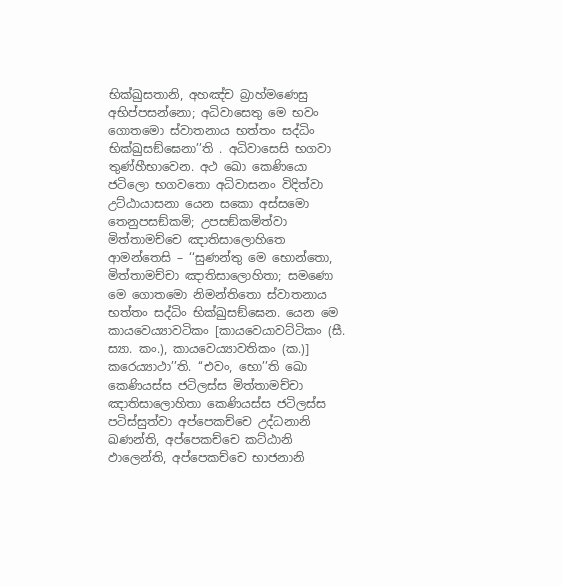භික්‌ඛුසතානි, අහඤ්‌ච බ්‍රාහ්‌මණෙසු අභිප්‌පසන්‌නො; අධිවාසෙතු මෙ භවං ගොතමො ස්‌වාතනාය භත්‌තං සද්‌ධිං භික්‌ඛුසඞ්‌ඝෙනා’’ති . අධිවාසෙසි භගවා තුණ්‌හීභාවෙන. අථ ඛො කෙණියො ජටිලො භගවතො අධිවාසනං විදිත්‌වා උට්‌ඨායාසනා යෙන සකො අස්‌සමො තෙනුපසඞ්‌කමි; උපසඞ්‌කමිත්‌වා මිත්‌තාමච්‌චෙ ඤාතිසාලොහිතෙ ආමන්‌තෙසි – ‘‘සුණන්‌තු මෙ භොන්‌තො, මිත්‌තාමච්‌චා ඤාතිසාලොහිතා; සමණො මෙ ගොතමො නිමන්‌තිතො ස්‌වාතනාය භත්‌තං සද්‌ධිං භික්‌ඛුසඞ්‌ඝෙන. යෙන මෙ කායවෙය්‍යාවටිකං [කායවෙයාවට්‌ටිකං (සී. ස්‍යා. කං.), කායවෙය්‍යාවතිකං (ක.)] කරෙය්‍යාථා’’ති. ‘‘එවං, භො’’ති ඛො කෙණියස්‌ස ජටිලස්‌ස මිත්‌තාමච්‌චා ඤාතිසාලොහිතා කෙණියස්‌ස ජටිලස්‌ස පටිස්‌සුත්‌වා අප්‌පෙකච්‌චෙ උද්‌ධනානි ඛණන්‌ති, අප්‌පෙකච්‌චෙ කට්‌ඨානි ඵාලෙන්‌ති, අප්‌පෙකච්‌චෙ භාජනානි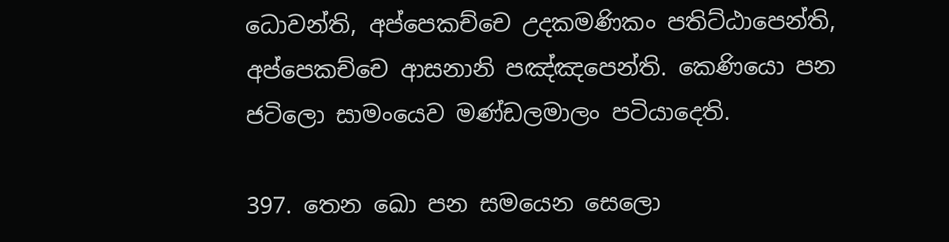ධොවන්‌ති, අප්‌පෙකච්‌චෙ උදකමණිකං පතිට්‌ඨාපෙන්‌ති, අප්‌පෙකච්‌චෙ ආසනානි පඤ්‌ඤපෙන්‌ති. කෙණියො පන ජටිලො සාමංයෙව මණ්‌ඩලමාලං පටියාදෙති.

397. තෙන ඛො පන සමයෙන සෙලො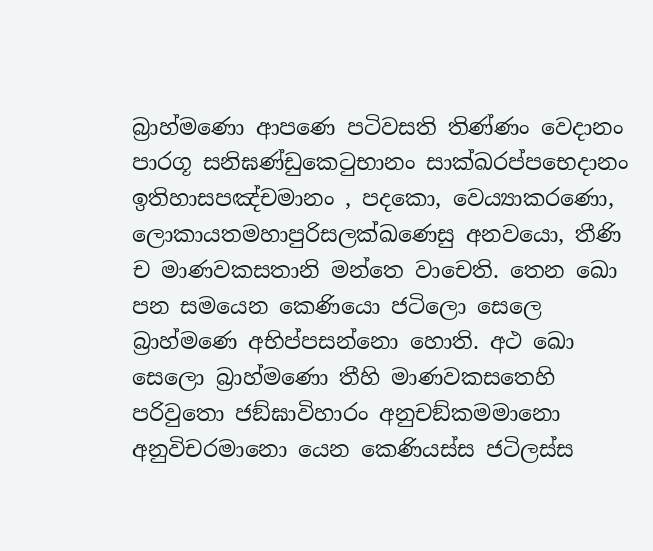බ්‍රාහ්‌මණො ආපණෙ පටිවසති තිණ්‌ණං වෙදානං පාරගූ සනිඝණ්‌ඩුකෙටුභානං සාක්‌ඛරප්‌පභෙදානං ඉතිහාසපඤ්‌චමානං , පදකො, වෙය්‍යාකරණො, ලොකායතමහාපුරිසලක්‌ඛණෙසු අනවයො, තීණි ච මාණවකසතානි මන්‌තෙ වාචෙති. තෙන ඛො පන සමයෙන කෙණියො ජටිලො සෙලෙ බ්‍රාහ්‌මණෙ අභිප්‌පසන්‌නො හොති. අථ ඛො සෙලො බ්‍රාහ්‌මණො තීහි මාණවකසතෙහි පරිවුතො ජඞ්‌ඝාවිහාරං අනුචඞ්‌කමමානො අනුවිචරමානො යෙන කෙණියස්‌ස ජටිලස්‌ස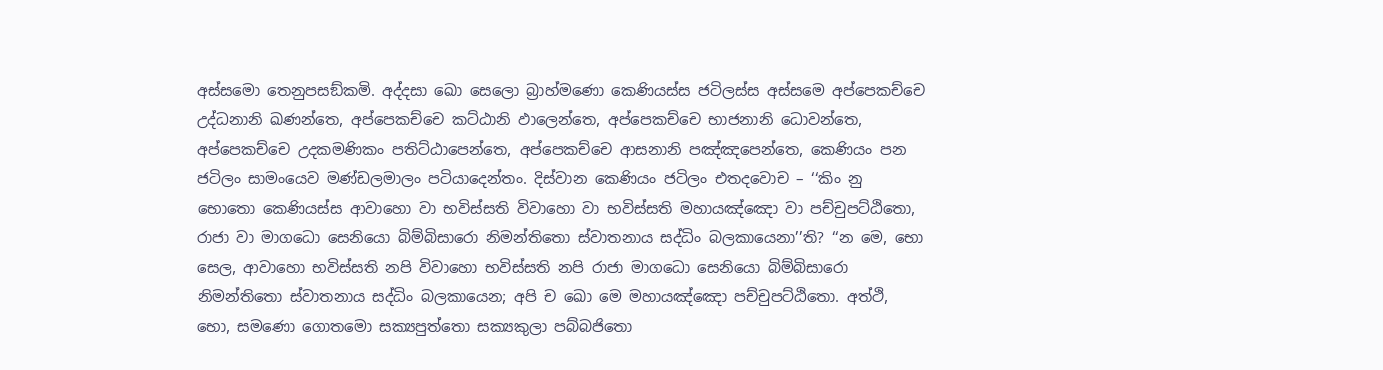අස්‌සමො තෙනුපසඞ්‌කමි. අද්‌දසා ඛො සෙලො බ්‍රාහ්‌මණො කෙණියස්‌ස ජටිලස්‌ස අස්‌සමෙ අප්‌පෙකච්‌චෙ උද්‌ධනානි ඛණන්‌තෙ, අප්‌පෙකච්‌චෙ කට්‌ඨානි ඵාලෙන්‌තෙ, අප්‌පෙකච්‌චෙ භාජනානි ධොවන්‌තෙ, අප්‌පෙකච්‌චෙ උදකමණිකං පතිට්‌ඨාපෙන්‌තෙ, අප්‌පෙකච්‌චෙ ආසනානි පඤ්‌ඤපෙන්‌තෙ, කෙණියං පන ජටිලං සාමංයෙව මණ්‌ඩලමාලං පටියාදෙන්‌තං. දිස්‌වාන කෙණියං ජටිලං එතදවොච – ‘‘කිං නු භොතො කෙණියස්‌ස ආවාහො වා භවිස්‌සති විවාහො වා භවිස්‌සති මහායඤ්‌ඤො වා පච්‌චුපට්‌ඨිතො, රාජා වා මාගධො සෙනියො බිම්‌බිසාරො නිමන්‌තිතො ස්‌වාතනාය සද්‌ධිං බලකායෙනා’’ති? ‘‘න මෙ, භො සෙල, ආවාහො භවිස්‌සති නපි විවාහො භවිස්‌සති නපි රාජා මාගධො සෙනියො බිම්‌බිසාරො නිමන්‌තිතො ස්‌වාතනාය සද්‌ධිං බලකායෙන; අපි ච ඛො මෙ මහායඤ්‌ඤො පච්‌චුපට්‌ඨිතො. අත්‌ථි, භො, සමණො ගොතමො සක්‍යපුත්‌තො සක්‍යකුලා පබ්‌බජිතො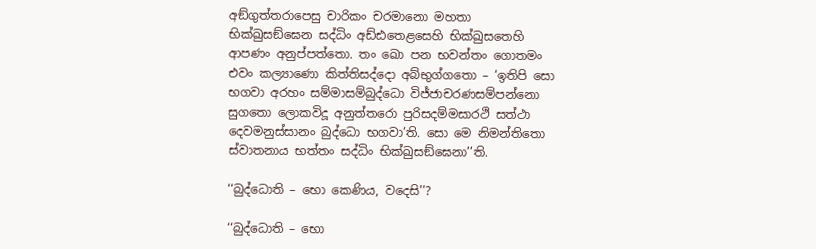අඞ්‌ගුත්‌තරාපෙසු චාරිකං චරමානො මහතා භික්‌ඛුසඞ්‌ඝෙන සද්‌ධිං අඩ්‌ඪතෙළසෙහි භික්‌ඛුසතෙහි ආපණං අනුප්‌පත්‌තො. තං ඛො පන භවන්‌තං ගොතමං එවං කල්‍යාණො කිත්‌තිසද්‌දො අබ්‌භුග්‌ගතො – ‘ඉතිපි සො භගවා අරහං සම්‌මාසම්‌බුද්‌ධො විජ්‌ජාචරණසම්‌පන්‌නො සුගතො ලොකවිදූ අනුත්‌තරො පුරිසදම්‌මසාරථි සත්‌ථා දෙවමනුස්‌සානං බුද්‌ධො භගවා’ති. සො මෙ නිමන්‌තිතො ස්‌වාතනාය භත්‌තං සද්‌ධිං භික්‌ඛුසඞ්‌ඝෙනා’’ති.

‘‘බුද්‌ධොති – භො කෙණිය, වදෙසි’’?

‘‘බුද්‌ධොති – භො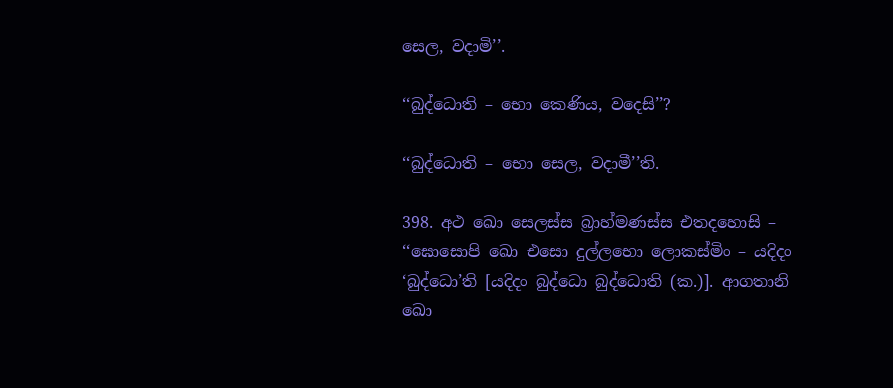සෙල, වදාමි’’.

‘‘බුද්‌ධොති – භො කෙණිය, වදෙසි’’?

‘‘බුද්‌ධොති – භො සෙල, වදාමී’’ති.

398. අථ ඛො සෙලස්‌ස බ්‍රාහ්‌මණස්‌ස එතදහොසි – ‘‘ඝොසොපි ඛො එසො දුල්‌ලභො ලොකස්‌මිං – යදිදං ‘බුද්‌ධො’ති [යදිදං බුද්‌ධො බුද්‌ධොති (ක.)]. ආගතානි ඛො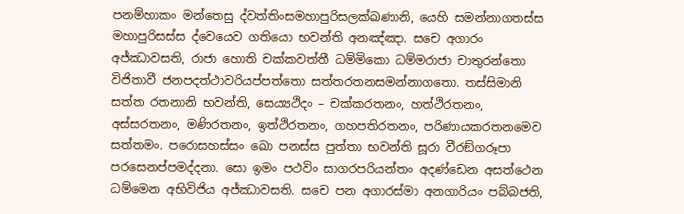පනම්‌හාකං මන්‌තෙසු ද්‌වත්‌තිංසමහාපුරිසලක්‌ඛණානි, යෙහි සමන්‌නාගතස්‌ස මහාපුරිසස්‌ස ද්‌වෙයෙව ගතියො භවන්‌ති අනඤ්‌ඤා. සචෙ අගාරං අජ්‌ඣාවසති, රාජා හොති චක්‌කවත්‌තී ධම්‌මිකො ධම්‌මරාජා චාතුරන්‌තො විජිතාවී ජනපදත්‌ථාවරියප්‌පත්‌තො සත්‌තරතනසමන්‌නාගතො. තස්‌සිමානි සත්‌ත රතනානි භවන්‌ති, සෙය්‍යථිදං – චක්‌කරතනං, හත්‌ථිරතනං, අස්‌සරතනං, මණිරතනං, ඉත්‌ථිරතනං, ගහපතිරතනං, පරිණායකරතනමෙව සත්‌තමං. පරොසහස්‌සං ඛො පනස්‌ස පුත්‌තා භවන්‌ති සූරා වීරඞ්‌ගරූපා පරසෙනප්‌පමද්‌දනා. සො ඉමං පථවිං සාගරපරියන්‌තං අදණ්‌ඩෙන අසත්‌ථෙන ධම්‌මෙන අභිවිජිය අජ්‌ඣාවසති. සචෙ පන අගාරස්‌මා අනගාරියං පබ්‌බජති,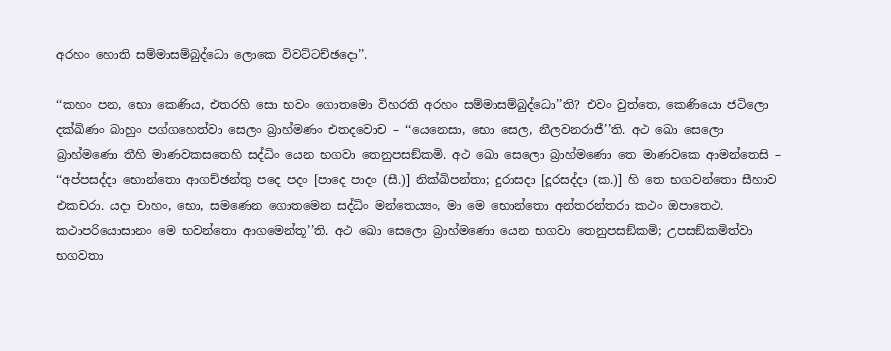අරහං හොති සම්‌මාසම්‌බුද්‌ධො ලොකෙ විවට්‌ටච්‌ඡදො’’.

‘‘කහං පන, භො කෙණිය, එතරහි සො භවං ගොතමො විහරති අරහං සම්‌මාසම්‌බුද්‌ධො’’ති? එවං වුත්‌තෙ, කෙණියො ජටිලො දක්‌ඛිණං බාහුං පග්‌ගහෙත්‌වා සෙලං බ්‍රාහ්‌මණං එතදවොච – ‘‘යෙනෙසා, භො සෙල, නීලවනරාජී’’ති. අථ ඛො සෙලො බ්‍රාහ්‌මණො තීහි මාණවකසතෙහි සද්‌ධිං යෙන භගවා තෙනුපසඞ්‌කමි. අථ ඛො සෙලො බ්‍රාහ්‌මණො තෙ මාණවකෙ ආමන්‌තෙසි – ‘‘අප්‌පසද්‌දා භොන්‌තො ආගච්‌ඡන්‌තු පදෙ පදං [පාදෙ පාදං (සී.)] නික්‌ඛිපන්‌තා; දුරාසදා [දූරසද්‌දා (ක.)] හි තෙ භගවන්‌තො සීහාව එකචරා. යදා චාහං, භො, සමණෙන ගොතමෙන සද්‌ධිං මන්‌තෙය්‍යං, මා මෙ භොන්‌තො අන්‌තරන්‌තරා කථං ඔපාතෙථ. කථාපරියොසානං මෙ භවන්‌තො ආගමෙන්‌තූ’’ති. අථ ඛො සෙලො බ්‍රාහ්‌මණො යෙන භගවා තෙනුපසඞ්‌කමි; උපසඞ්‌කමිත්‌වා භගවතා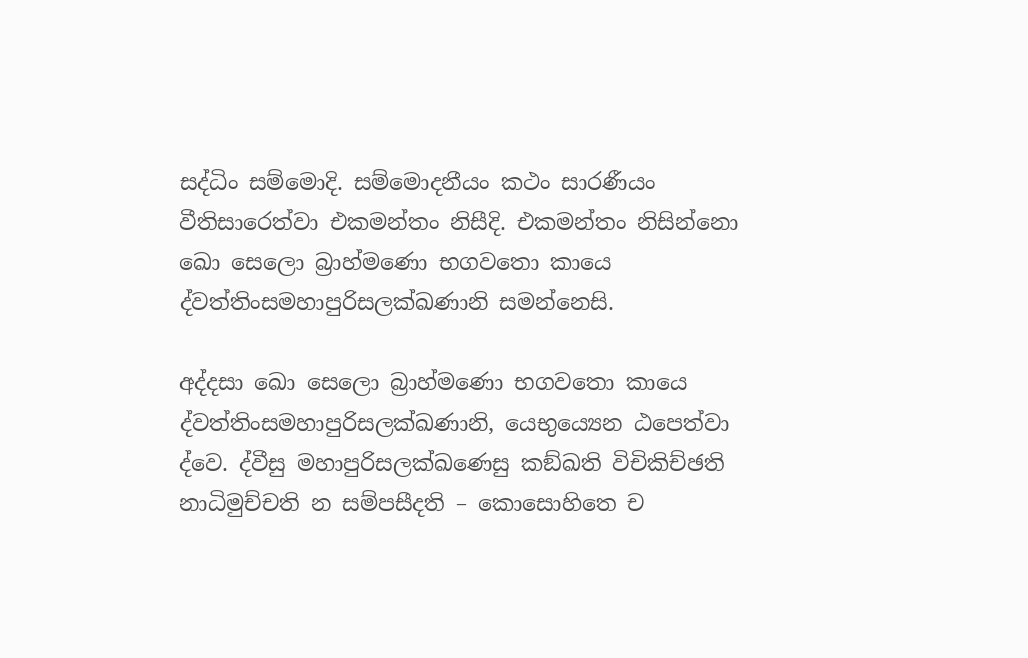සද්‌ධිං සම්‌මොදි. සම්‌මොදනීයං කථං සාරණීයං වීතිසාරෙත්‌වා එකමන්‌තං නිසීදි. එකමන්‌තං නිසින්‌නො ඛො සෙලො බ්‍රාහ්‌මණො භගවතො කායෙ ද්‌වත්‌තිංසමහාපුරිසලක්‌ඛණානි සමන්‌නෙසි.

අද්‌දසා ඛො සෙලො බ්‍රාහ්‌මණො භගවතො කායෙ ද්‌වත්‌තිංසමහාපුරිසලක්‌ඛණානි, යෙභුය්‍යෙන ඨපෙත්‌වා ද්‌වෙ. ද්‌වීසු මහාපුරිසලක්‌ඛණෙසු කඞ්‌ඛති විචිකිච්‌ඡති නාධිමුච්‌චති න සම්‌පසීදති – කොසොහිතෙ ච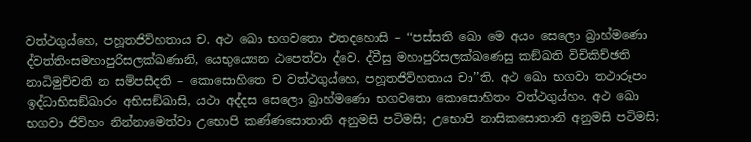වත්‌ථගුය්‌හෙ, පහූතජිව්‌හතාය ච. අථ ඛො භගවතො එතදහොසි – ‘‘පස්‌සති ඛො මෙ අයං සෙලො බ්‍රාහ්‌මණො ද්‌වත්‌තිංසමහාපුරිසලක්‌ඛණානි, යෙභුය්‍යෙන ඨපෙත්‌වා ද්‌වෙ. ද්‌වීසු මහාපුරිසලක්‌ඛණෙසු කඞ්‌ඛති විචිකිච්‌ඡති නාධිමුච්‌චති න සම්‌පසීදති – කොසොහිතෙ ච වත්‌ථගුය්‌හෙ, පහූතජිව්‌හතාය චා’’ති. අථ ඛො භගවා තථාරූපං ඉද්‌ධාභිසඞ්‌ඛාරං අභිසඞ්‌ඛාසි, යථා අද්‌දස සෙලො බ්‍රාහ්‌මණො භගවතො කොසොහිතං වත්‌ථගුය්‌හං. අථ ඛො භගවා ජිව්‌හං නින්‌නාමෙත්‌වා උභොපි කණ්‌ණසොතානි අනුමසි පටිමසි; උභොපි නාසිකසොතානි අනුමසි පටිමසි;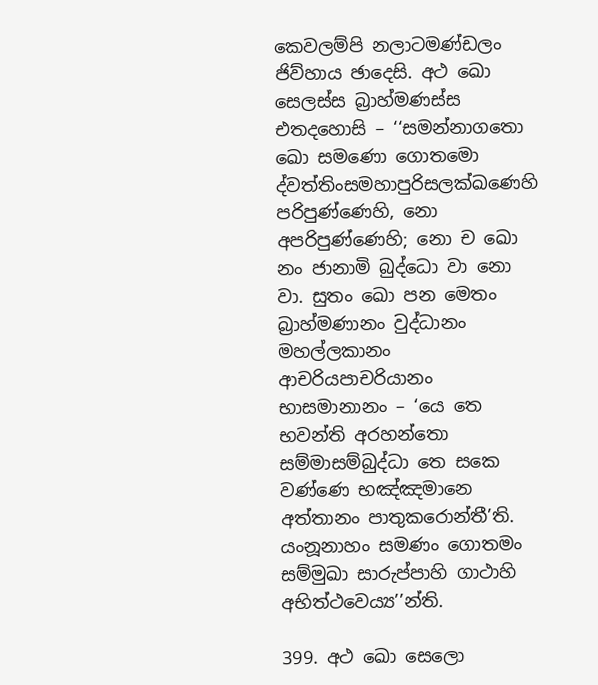කෙවලම්‌පි නලාටමණ්‌ඩලං ජිව්‌හාය ඡාදෙසි. අථ ඛො සෙලස්‌ස බ්‍රාහ්‌මණස්‌ස එතදහොසි – ‘‘සමන්‌නාගතො ඛො සමණො ගොතමො ද්‌වත්‌තිංසමහාපුරිසලක්‌ඛණෙහි පරිපුණ්‌ණෙහි, නො අපරිපුණ්‌ණෙහි; නො ච ඛො නං ජානාමි බුද්‌ධො වා නො වා. සුතං ඛො පන මෙතං බ්‍රාහ්‌මණානං වුද්‌ධානං මහල්‌ලකානං ආචරියපාචරියානං භාසමානානං – ‘යෙ තෙ භවන්‌ති අරහන්‌තො සම්‌මාසම්‌බුද්‌ධා තෙ සකෙ වණ්‌ණෙ භඤ්‌ඤමානෙ අත්‌තානං පාතුකරොන්‌තී’ති. යංනූනාහං සමණං ගොතමං සම්‌මුඛා සාරුප්‌පාහි ගාථාහි අභිත්‌ථවෙය්‍ය’’න්‌ති.

399. අථ ඛො සෙලො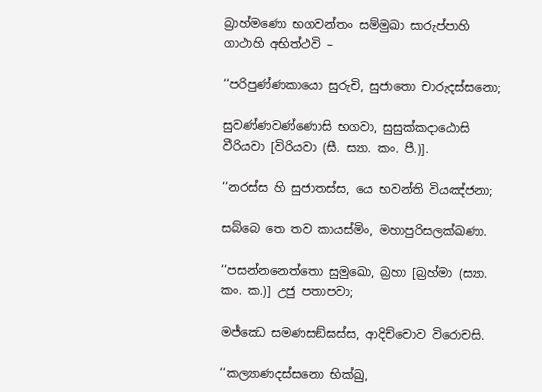බ්‍රාහ්‌මණො භගවන්‌තං සම්‌මුඛා සාරුප්‌පාහි ගාථාහි අභිත්‌ථවි –

‘‘පරිපුණ්‌ණකායො සුරුචි, සුජාතො චාරුදස්‌සනො;

සුවණ්‌ණවණ්‌ණොසි භගවා, සුසුක්‌කදාඨොසි වීරියවා [විරියවා (සී. ස්‍යා. කං. පී.)].

‘‘නරස්‌ස හි සුජාතස්‌ස, යෙ භවන්‌ති වියඤ්‌ජනා;

සබ්‌බෙ තෙ තව කායස්‌මිං, මහාපුරිසලක්‌ඛණා.

‘‘පසන්‌නනෙත්‌තො සුමුඛො, බ්‍රහා [බ්‍රහ්‌මා (ස්‍යා. කං. ක.)] උජු පතාපවා;

මජ්‌ඣෙ සමණසඞ්‌ඝස්‌ස, ආදිච්‌චොව විරොචසි.

‘‘කල්‍යාණදස්‌සනො භික්‌ඛු,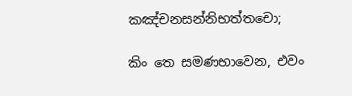කඤ්‌චනසන්‌නිභත්‌තචො;

කිං තෙ සමණභාවෙන, එවං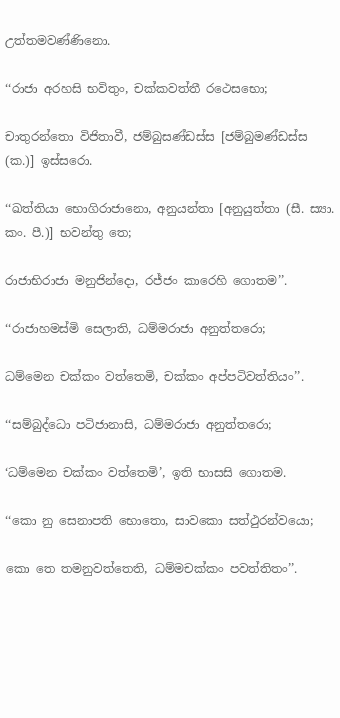උත්‌තමවණ්‌ණිනො.

‘‘රාජා අරහසි භවිතුං, චක්‌කවත්‌තී රථෙසභො;

චාතුරන්‌තො විජිතාවී, ජම්‌බුසණ්‌ඩස්‌ස [ජම්‌බුමණ්‌ඩස්‌ස (ක.)] ඉස්‌සරො.

‘‘ඛත්‌තියා භොගිරාජානො, අනුයන්‌තා [අනුයුත්‌තා (සී. ස්‍යා. කං. පී.)] භවන්‌තු තෙ;

රාජාභිරාජා මනුජින්‌දො, රජ්‌ජං කාරෙහි ගොතම’’.

‘‘රාජාහමස්‌මි සෙලාති, ධම්‌මරාජා අනුත්‌තරො;

ධම්‌මෙන චක්‌කං වත්‌තෙමි, චක්‌කං අප්‌පටිවත්‌තියං’’.

‘‘සම්‌බුද්‌ධො පටිජානාසි, ධම්‌මරාජා අනුත්‌තරො;

‘ධම්‌මෙන චක්‌කං වත්‌තෙමි’, ඉති භාසසි ගොතම.

‘‘කො නු සෙනාපති භොතො, සාවකො සත්‌ථුරන්‌වයො;

කො තෙ තමනුවත්‌තෙති, ධම්‌මචක්‌කං පවත්‌තිතං’’.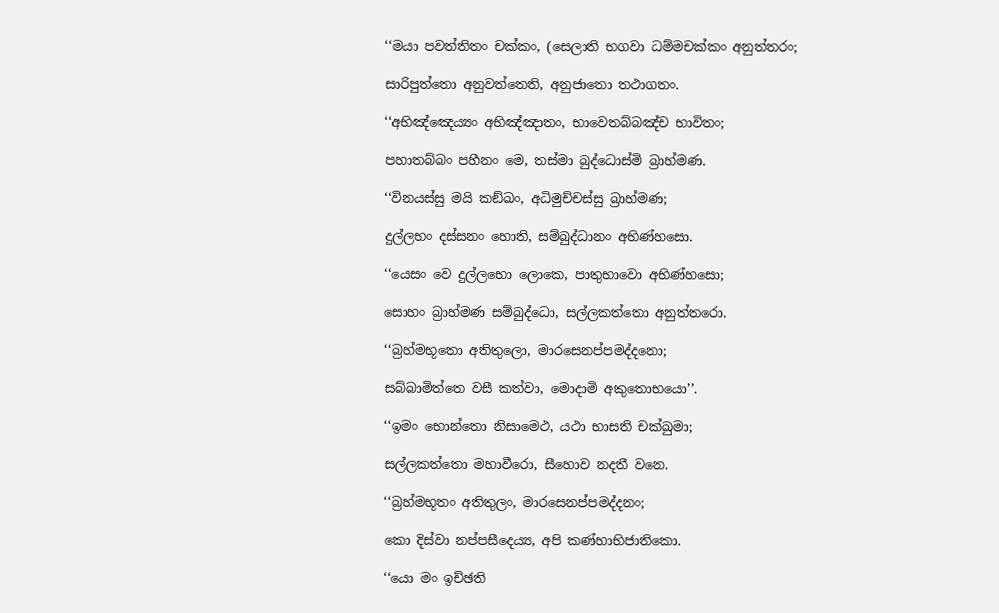‘‘මයා පවත්‌තිතං චක්‌කං, (සෙලාති භගවා ධම්‌මචක්‌කං අනුත්‌තරං;

සාරිපුත්‌තො අනුවත්‌තෙති, අනුජාතො තථාගතං.

‘‘අභිඤ්‌ඤෙය්‍යං අභිඤ්‌ඤාතං, භාවෙතබ්‌බඤ්‌ච භාවිතං;

පහාතබ්‌බං පහීනං මෙ, තස්‌මා බුද්‌ධොස්‌මි බ්‍රාහ්‌මණ.

‘‘විනයස්‌සු මයි කඞ්‌ඛං, අධිමුච්‌චස්‌සු බ්‍රාහ්‌මණ;

දුල්‌ලභං දස්‌සනං හොති, සම්‌බුද්‌ධානං අභිණ්‌හසො.

‘‘යෙසං වෙ දුල්‌ලභො ලොකෙ, පාතුභාවො අභිණ්‌හසො;

සොහං බ්‍රාහ්‌මණ සම්‌බුද්‌ධො, සල්‌ලකත්‌තො අනුත්‌තරො.

‘‘බ්‍රහ්‌මභූතො අතිතුලො, මාරසෙනප්‌පමද්‌දනො;

සබ්‌බාමිත්‌තෙ වසී කත්‌වා, මොදාමි අකුතොභයො’’.

‘‘ඉමං භොන්‌තො නිසාමෙථ, යථා භාසති චක්‌ඛුමා;

සල්‌ලකත්‌තො මහාවීරො, සීහොව නදතී වනෙ.

‘‘බ්‍රහ්‌මභූතං අතිතුලං, මාරසෙනප්‌පමද්‌දනං;

කො දිස්‌වා නප්‌පසීදෙය්‍ය, අපි කණ්‌හාභිජාතිකො.

‘‘යො මං ඉච්‌ඡති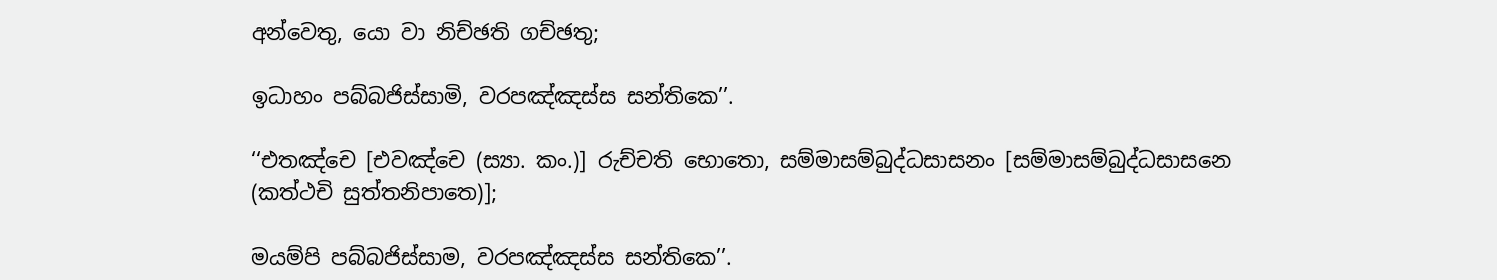අන්‌වෙතු, යො වා නිච්‌ඡති ගච්‌ඡතු;

ඉධාහං පබ්‌බජිස්‌සාමි, වරපඤ්‌ඤස්‌ස සන්‌තිකෙ’’.

‘‘එතඤ්‌චෙ [එවඤ්‌චෙ (ස්‍යා. කං.)] රුච්‌චති භොතො, සම්‌මාසම්‌බුද්‌ධසාසනං [සම්‌මාසම්‌බුද්‌ධසාසනෙ (කත්‌ථචි සුත්‌තනිපාතෙ)];

මයම්‌පි පබ්‌බජිස්‌සාම, වරපඤ්‌ඤස්‌ස සන්‌තිකෙ’’.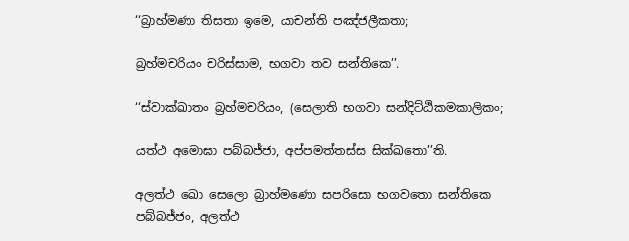‘‘බ්‍රාහ්‌මණා තිසතා ඉමෙ, යාචන්‌ති පඤ්‌ජලීකතා;

බ්‍රහ්‌මචරියං චරිස්‌සාම, භගවා තව සන්‌තිකෙ’’.

‘‘ස්‌වාක්‌ඛාතං බ්‍රහ්‌මචරියං, (සෙලාති භගවා සන්‌දිට්‌ඨිකමකාලිකං;

යත්‌ථ අමොඝා පබ්‌බජ්‌ජා, අප්‌පමත්‌තස්‌ස සික්‌ඛතො’’ති.

අලත්‌ථ ඛො සෙලො බ්‍රාහ්‌මණො සපරිසො භගවතො සන්‌තිකෙ පබ්‌බජ්‌ජං, අලත්‌ථ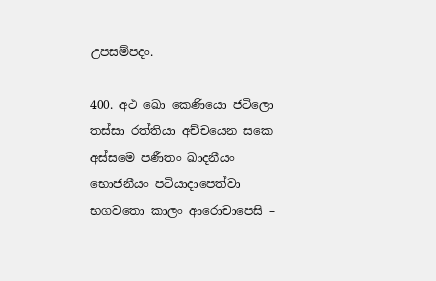උපසම්‌පදං.

400. අථ ඛො කෙණියො ජටිලො තස්‌සා රත්‌තියා අච්‌චයෙන සකෙ අස්‌සමෙ පණීතං ඛාදනීයං භොජනීයං පටියාදාපෙත්‌වා භගවතො කාලං ආරොචාපෙසි –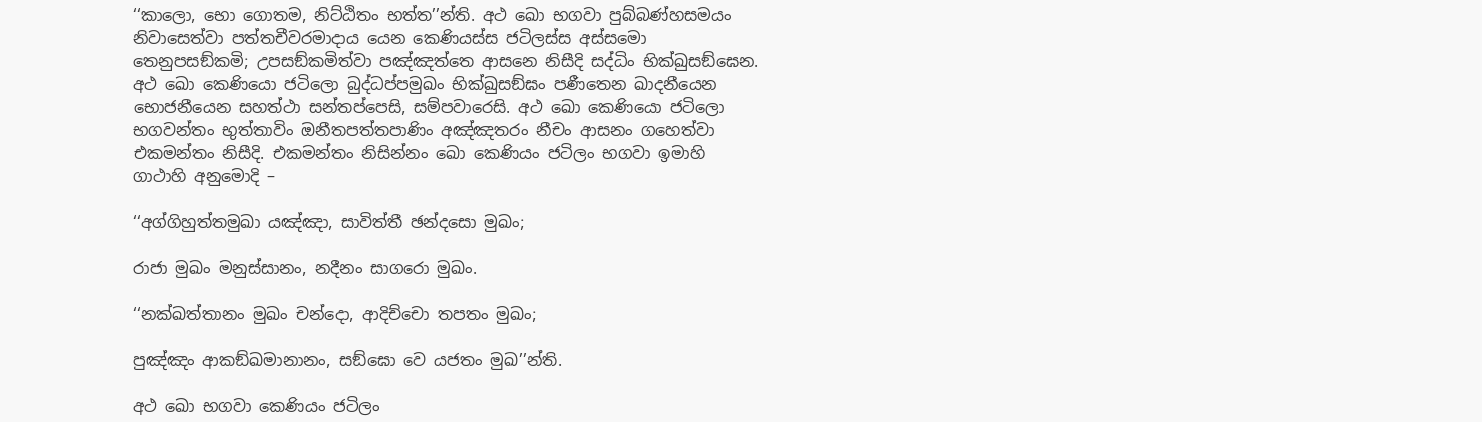‘‘කාලො, භො ගොතම, නිට්‌ඨිතං භත්‌ත’’න්‌ති. අථ ඛො භගවා පුබ්‌බණ්‌හසමයං නිවාසෙත්‌වා පත්‌තචීවරමාදාය යෙන කෙණියස්‌ස ජටිලස්‌ස අස්‌සමො තෙනුපසඞ්‌කමි; උපසඞ්‌කමිත්‌වා පඤ්‌ඤත්‌තෙ ආසනෙ නිසීදි සද්‌ධිං භික්‌ඛුසඞ්‌ඝෙන. අථ ඛො කෙණියො ජටිලො බුද්‌ධප්‌පමුඛං භික්‌ඛුසඞ්‌ඝං පණීතෙන ඛාදනීයෙන භොජනීයෙන සහත්‌ථා සන්‌තප්‌පෙසි, සම්‌පවාරෙසි. අථ ඛො කෙණියො ජටිලො භගවන්‌තං භුත්‌තාවිං ඔනීතපත්‌තපාණිං අඤ්‌ඤතරං නීචං ආසනං ගහෙත්‌වා එකමන්‌තං නිසීදි. එකමන්‌තං නිසින්‌නං ඛො කෙණියං ජටිලං භගවා ඉමාහි ගාථාහි අනුමොදි –

‘‘අග්‌ගිහුත්‌තමුඛා යඤ්‌ඤා, සාවිත්‌තී ඡන්‌දසො මුඛං;

රාජා මුඛං මනුස්‌සානං, නදීනං සාගරො මුඛං.

‘‘නක්‌ඛත්‌තානං මුඛං චන්‌දො, ආදිච්‌චො තපතං මුඛං;

පුඤ්‌ඤං ආකඞ්‌ඛමානානං, සඞ්‌ඝො වෙ යජතං මුඛ’’න්‌ති.

අථ ඛො භගවා කෙණියං ජටිලං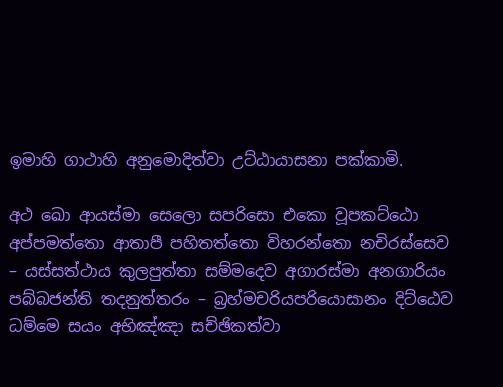ඉමාහි ගාථාහි අනුමොදිත්‌වා උට්‌ඨායාසනා පක්‌කාමි.

අථ ඛො ආයස්‌මා සෙලො සපරිසො එකො වූපකට්‌ඨො අප්‌පමත්‌තො ආතාපී පහිතත්‌තො විහරන්‌තො නචිරස්‌සෙව – යස්‌සත්‌ථාය කුලපුත්‌තා සම්‌මදෙව අගාරස්‌මා අනගාරියං පබ්‌බජන්‌ති තදනුත්‌තරං – බ්‍රහ්‌මචරියපරියොසානං දිට්‌ඨෙව ධම්‌මෙ සයං අභිඤ්‌ඤා සච්‌ඡිකත්‌වා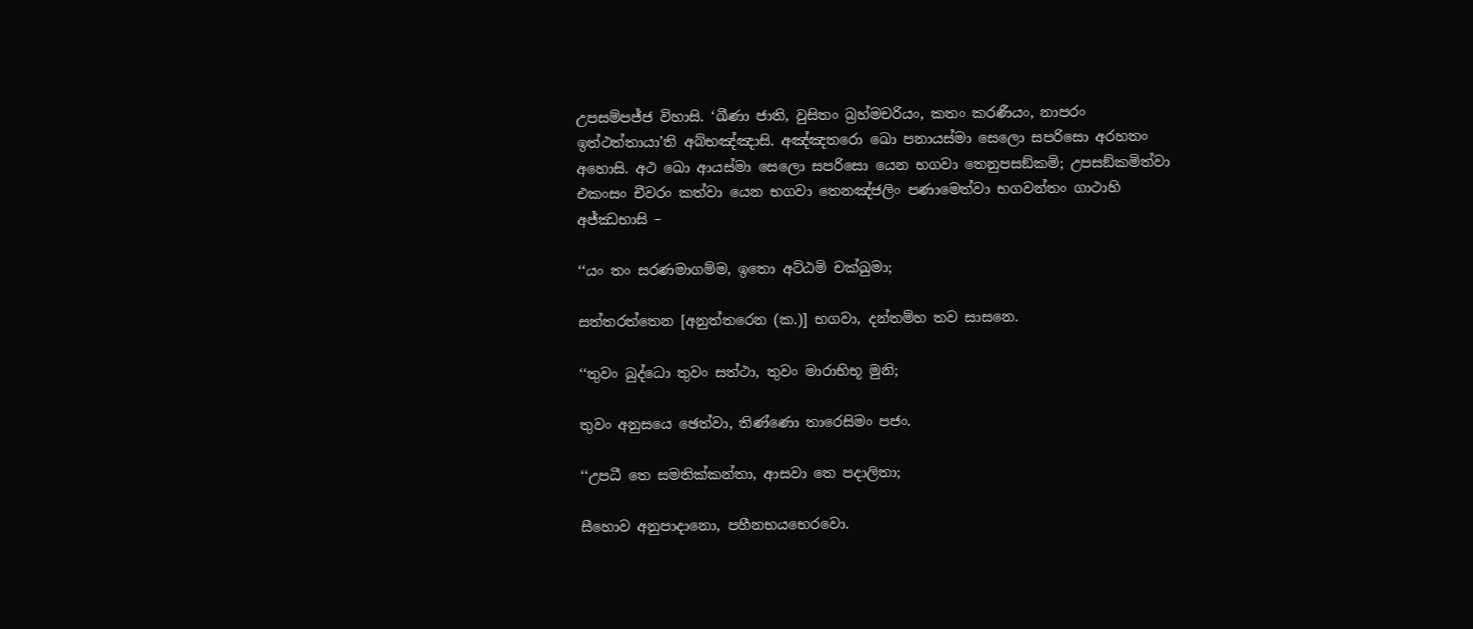උපසම්‌පජ්‌ජ විහාසි. ‘ඛීණා ජාති, වුසිතං බ්‍රහ්‌මචරියං, කතං කරණීයං, නාපරං ඉත්‌ථත්‌තායා’ති අබ්‌භඤ්‌ඤාසි. අඤ්‌ඤතරො ඛො පනායස්‌මා සෙලො සපරිසො අරහතං අහොසි. අථ ඛො ආයස්‌මා සෙලො සපරිසො යෙන භගවා තෙනුපසඞ්‌කමි; උපසඞ්‌කමිත්‌වා එකංසං චීවරං කත්‌වා යෙන භගවා තෙනඤ්‌ජලිං පණාමෙත්‌වා භගවන්‌තං ගාථාහි අජ්‌ඣභාසි –

‘‘යං තං සරණමාගම්‌ම, ඉතො අට්‌ඨමි චක්‌ඛුමා;

සත්‌තරත්‌තෙන [අනුත්‌තරෙන (ක.)] භගවා, දන්‌තම්‌හ තව සාසනෙ.

‘‘තුවං බුද්‌ධො තුවං සත්‌ථා, තුවං මාරාභිභූ මුනි;

තුවං අනුසයෙ ඡෙත්‌වා, තිණ්‌ණො තාරෙසිමං පජං.

‘‘උපධී තෙ සමතික්‌කන්‌තා, ආසවා තෙ පදාලිතා;

සීහොව අනුපාදානො, පහීනභයභෙරවො.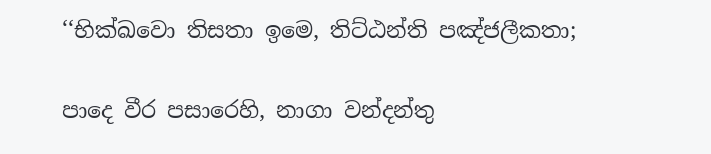‘‘භික්‌ඛවො තිසතා ඉමෙ, තිට්‌ඨන්‌ති පඤ්‌ජලීකතා;

පාදෙ වීර පසාරෙහි, නාගා වන්‌දන්‌තු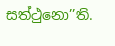සත්‌ථුනො’’ති.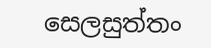සෙලසුත්‌තං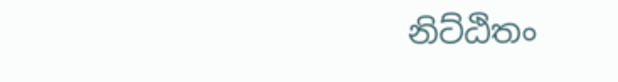නිට්‌ඨිතං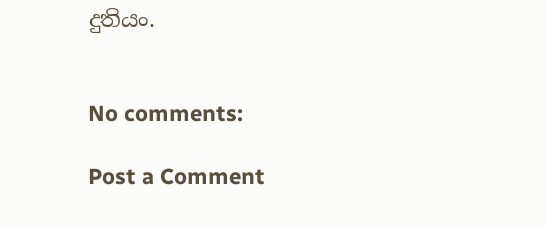දුතියං.


No comments:

Post a Comment